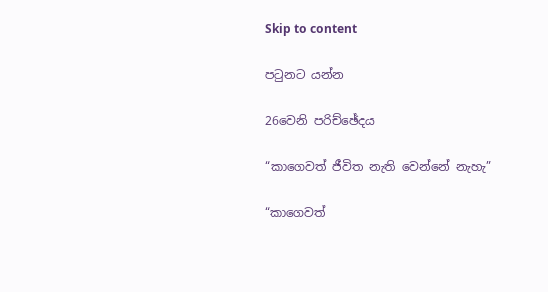Skip to content

පටුනට යන්න

26වෙනි පරිච්ඡේදය

“කාගෙවත් ජීවිත නැති වෙන්නේ නැහැ”

“කාගෙවත්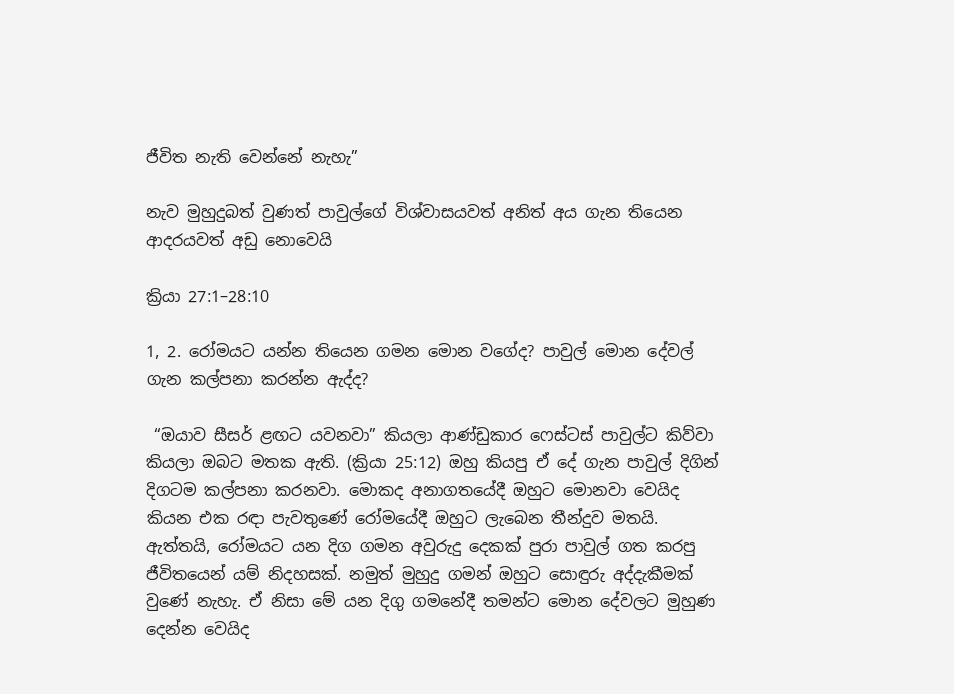ජීවිත නැති වෙන්නේ නැහැ”

නැව මුහුදුබත් වුණත් පාවුල්ගේ විශ්වාසයවත් අනිත් අය ගැන තියෙන ආදරයවත් අඩු නොවෙයි

ක්‍රියා 27:1–28:10

1, 2. රෝමයට යන්න තියෙන ගමන මොන වගේද? පාවුල් මොන දේවල් ගැන කල්පනා කරන්න ඇද්ද?

 “ඔයාව සීසර් ළඟට යවනවා” කියලා ආණ්ඩුකාර ෆෙස්ටස් පාවුල්ට කිව්වා කියලා ඔබට මතක ඇති. (ක්‍රියා 25:12) ඔහු කියපු ඒ දේ ගැන පාවුල් දිගින් දිගටම කල්පනා කරනවා. මොකද අනාගතයේදී ඔහුට මොනවා වෙයිද කියන එක රඳා පැවතුණේ රෝමයේදී ඔහුට ලැබෙන තීන්දුව මතයි. ඇත්තයි, රෝමයට යන දිග ගමන අවුරුදු දෙකක් පුරා පාවුල් ගත කරපු ජීවිතයෙන් යම් නිදහසක්. නමුත් මුහුදු ගමන් ඔහුට සොඳුරු අද්දැකීමක් වුණේ නැහැ. ඒ නිසා මේ යන දිගු ගමනේදී තමන්ට මොන දේවලට මුහුණ දෙන්න වෙයිද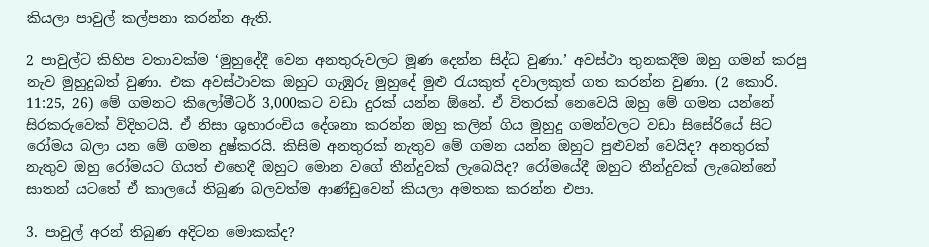කියලා පාවුල් කල්පනා කරන්න ඇති.

2 පාවුල්ට කිහිප වතාවක්ම ‘මුහුදේදී වෙන අනතුරුවලට මූණ දෙන්න සිද්ධ වුණා.’ අවස්ථා තුනකදීම ඔහු ගමන් කරපු නැව මුහුදුබත් වුණා. එක අවස්ථාවක ඔහුට ගැඹුරු මුහුදේ මුළු රැයකුත් දවාලකුත් ගත කරන්න වුණා. (2 කොරි. 11:25, 26) මේ ගමනට කිලෝමීටර් 3,000කට වඩා දුරක් යන්න ඕනේ. ඒ විතරක් නෙවෙයි ඔහු මේ ගමන යන්නේ සිරකරුවෙක් විදිහටයි. ඒ නිසා ශුභාරංචිය දේශනා කරන්න ඔහු කලින් ගිය මුහුදු ගමන්වලට වඩා සිසේරියේ සිට රෝමය බලා යන මේ ගමන දුෂ්කරයි. කිසිම අනතුරක් නැතුව මේ ගමන යන්න ඔහුට පුළුවන් වෙයිද? අනතුරක් නැතුව ඔහු රෝමයට ගියත් එහෙදී ඔහුට මොන වගේ තීන්දුවක් ලැබෙයිද? රෝමයේදී ඔහුට තීන්දුවක් ලැබෙන්නේ සාතන් යටතේ ඒ කාලයේ තිබුණ බලවත්ම ආණ්ඩුවෙන් කියලා අමතක කරන්න එපා.

3. පාවුල් අරන් තිබුණ අදිටන මොකක්ද?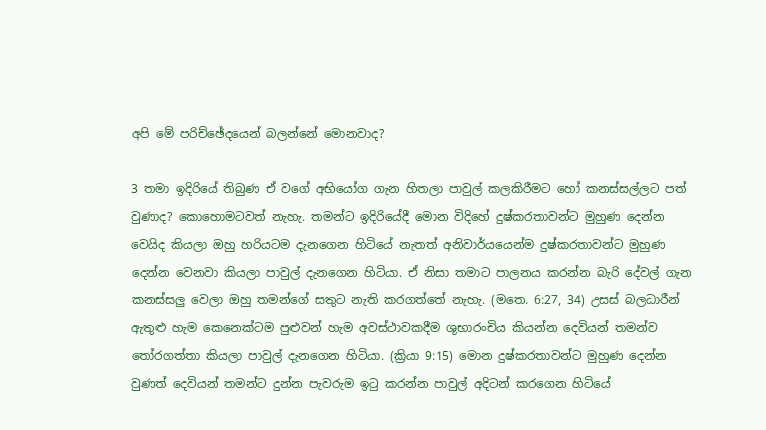අපි මේ පරිච්ඡේදයෙන් බලන්නේ මොනවාද?

3 තමා ඉදිරියේ තිබුණ ඒ වගේ අභියෝග ගැන හිතලා පාවුල් කලකිරීමට හෝ කනස්සල්ලට පත් වුණාද? කොහොමටවත් නැහැ. තමන්ට ඉදිරියේදී මොන විදිහේ දුෂ්කරතාවන්ට මුහුණ දෙන්න වෙයිද කියලා ඔහු හරියටම දැනගෙන හිටියේ නැතත් අනිවාර්යයෙන්ම දුෂ්කරතාවන්ට මුහුණ දෙන්න වෙනවා කියලා පාවුල් දැනගෙන හිටියා. ඒ නිසා තමාට පාලනය කරන්න බැරි දේවල් ගැන කනස්සලු වෙලා ඔහු තමන්ගේ සතුට නැති කරගත්තේ නැහැ. (මතෙ. 6:27, 34) උසස් බලධාරීන් ඇතුළු හැම කෙනෙක්ටම පුළුවන් හැම අවස්ථාවකදීම ශුභාරංචිය කියන්න දෙවියන් තමන්ව තෝරගත්තා කියලා පාවුල් දැනගෙන හිටියා. (ක්‍රියා 9:15) මොන දුෂ්කරතාවන්ට මුහුණ දෙන්න වුණත් දෙවියන් තමන්ට දුන්න පැවරුම ඉටු කරන්න පාවුල් අදිටන් කරගෙන හිටියේ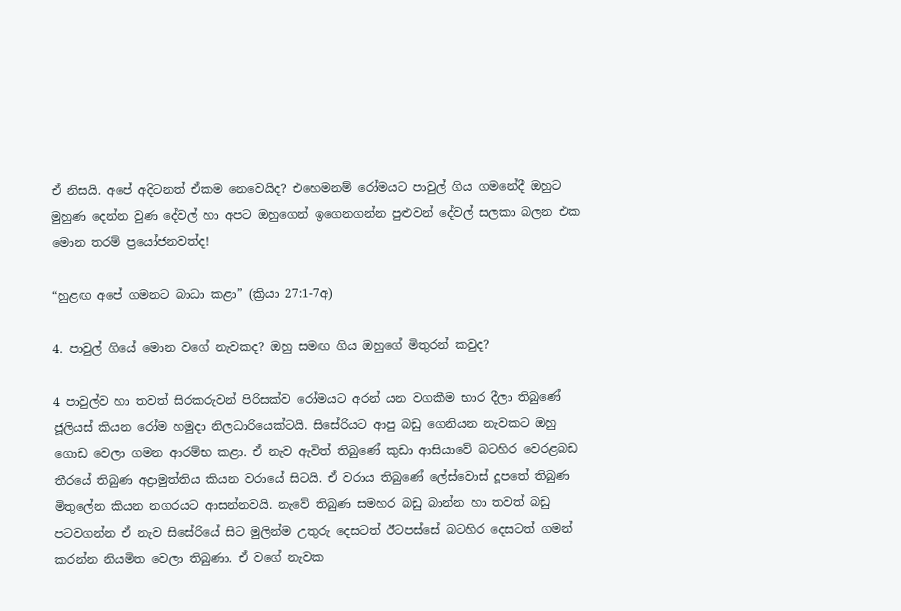ඒ නිසයි. අපේ අදිටනත් ඒකම නෙවෙයිද? එහෙමනම් රෝමයට පාවුල් ගිය ගමනේදී ඔහුට මුහුණ දෙන්න වුණ දේවල් හා අපට ඔහුගෙන් ඉගෙනගන්න පුළුවන් දේවල් සලකා බලන එක මොන තරම් ප්‍රයෝජනවත්ද!

“හුළඟ අපේ ගමනට බාධා කළා” (ක්‍රියා 27:1-7අ)

4. පාවුල් ගියේ මොන වගේ නැවකද? ඔහු සමඟ ගිය ඔහුගේ මිතුරන් කවුද?

4 පාවුල්ව හා තවත් සිරකරුවන් පිරිසක්ව රෝමයට අරන් යන වගකීම භාර දීලා තිබුණේ ජූලියස් කියන රෝම හමුදා නිලධාරියෙක්ටයි. සිසේරියට ආපු බඩු ගෙනියන නැවකට ඔහු ගොඩ වෙලා ගමන ආරම්භ කළා. ඒ නැව ඇවිත් තිබුණේ කුඩා ආසියාවේ බටහිර වෙරළබඩ තීරයේ තිබුණ අද්‍රාමුත්තිය කියන වරායේ සිටයි. ඒ වරාය තිබුණේ ලේස්වොස් දූපතේ තිබුණ මිතුලේන කියන නගරයට ආසන්නවයි. නැවේ තිබුණ සමහර බඩු බාන්න හා තවත් බඩු පටවගන්න ඒ නැව සිසේරියේ සිට මුලින්ම උතුරු දෙසටත් ඊටපස්සේ බටහිර දෙසටත් ගමන් කරන්න නියමිත වෙලා තිබුණා. ඒ වගේ නැවක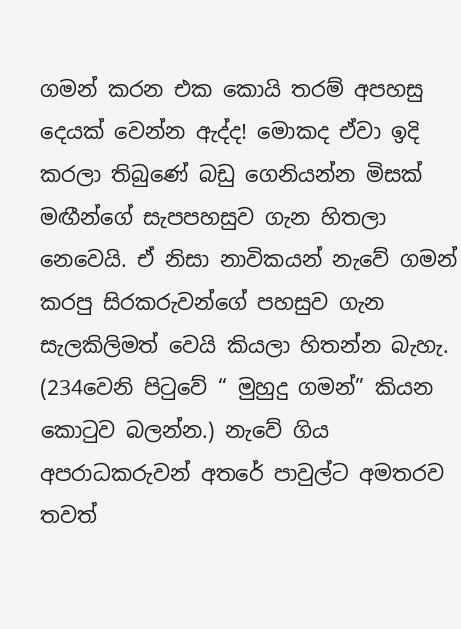ගමන් කරන එක කොයි තරම් අපහසු දෙයක් වෙන්න ඇද්ද! මොකද ඒවා ඉදි කරලා තිබුණේ බඩු ගෙනියන්න මිසක් මඟීන්ගේ සැපපහසුව ගැන හිතලා නෙවෙයි. ඒ නිසා නාවිකයන් නැවේ ගමන් කරපු සිරකරුවන්ගේ පහසුව ගැන සැලකිලිමත් වෙයි කියලා හිතන්න බැහැ. (234වෙනි පිටුවේ “ මුහුදු ගමන්” කියන කොටුව බලන්න.) නැවේ ගිය අපරාධකරුවන් අතරේ පාවුල්ට අමතරව තවත්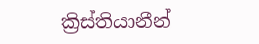ක්‍රිස්තියානීන්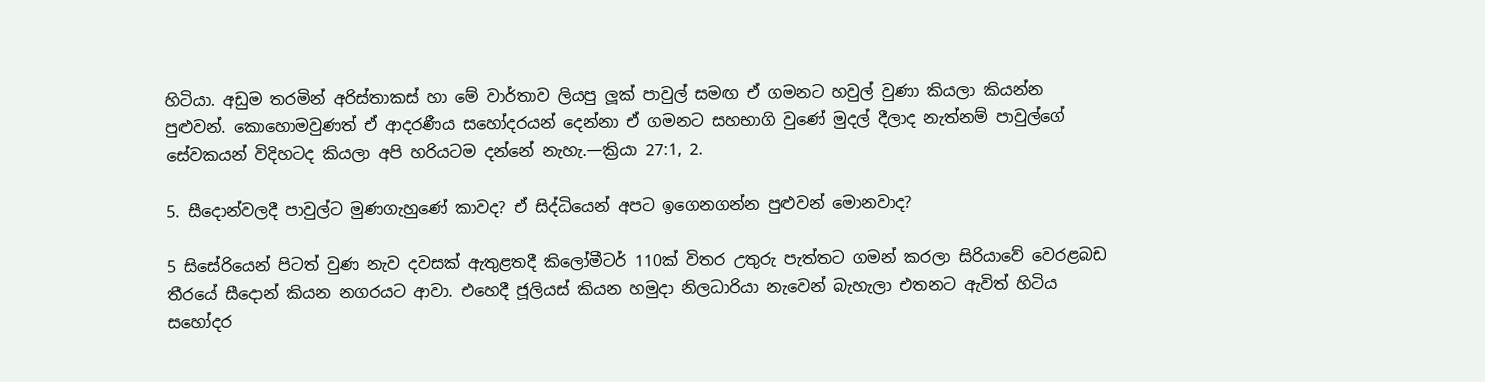හිටියා. අඩුම තරමින් අරිස්තාකස් හා මේ වාර්තාව ලියපු ලූක් පාවුල් සමඟ ඒ ගමනට හවුල් වුණා කියලා කියන්න පුළුවන්. කොහොමවුණත් ඒ ආදරණීය සහෝදරයන් දෙන්නා ඒ ගමනට සහභාගි වුණේ මුදල් දීලාද නැත්නම් පාවුල්ගේ සේවකයන් විදිහටද කියලා අපි හරියටම දන්නේ නැහැ.—ක්‍රියා 27:1, 2.

5. සීදොන්වලදී පාවුල්ට මුණගැහුණේ කාවද? ඒ සිද්ධියෙන් අපට ඉගෙනගන්න පුළුවන් මොනවාද?

5 සිසේරියෙන් පිටත් වුණ නැව දවසක් ඇතුළතදී කිලෝමීටර් 110ක් විතර උතුරු පැත්තට ගමන් කරලා සිරියාවේ වෙරළබඩ තීරයේ සීදොන් කියන නගරයට ආවා. එහෙදී ජූලියස් කියන හමුදා නිලධාරියා නැවෙන් බැහැලා එතනට ඇවිත් හිටිය සහෝදර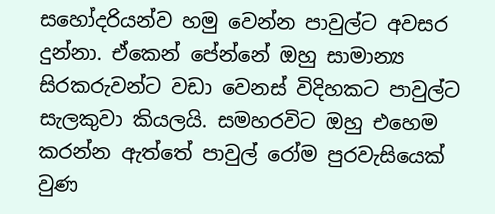සහෝදරියන්ව හමු වෙන්න පාවුල්ට අවසර දුන්නා. ඒකෙන් පේන්නේ ඔහු සාමාන්‍ය සිරකරුවන්ට වඩා වෙනස් විදිහකට පාවුල්ට සැලකුවා කියලයි. සමහරවිට ඔහු එහෙම කරන්න ඇත්තේ පාවුල් රෝම පුරවැසියෙක් වුණ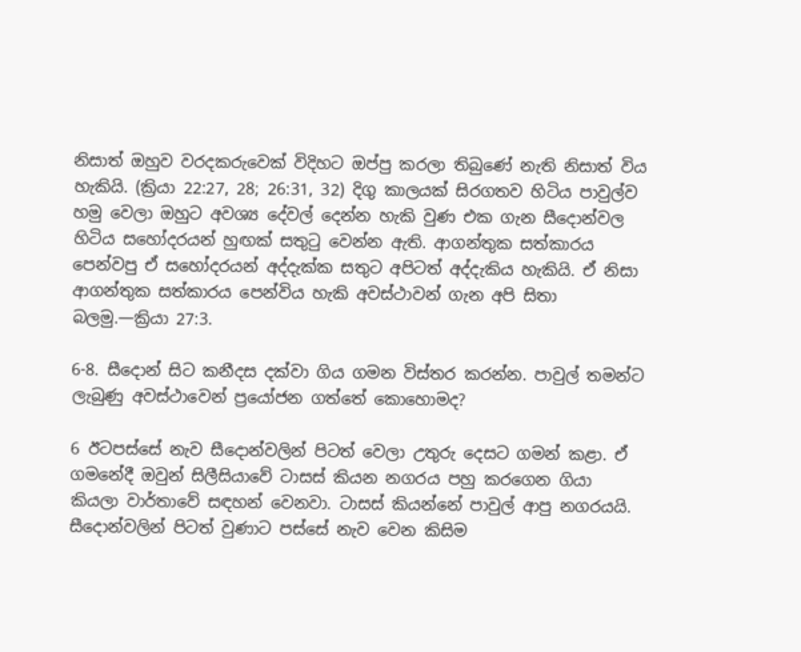නිසාත් ඔහුව වරදකරුවෙක් විදිහට ඔප්පු කරලා තිබුණේ නැති නිසාත් විය හැකියි. (ක්‍රියා 22:27, 28; 26:31, 32) දිගු කාලයක් සිරගතව හිටිය පාවුල්ව හමු වෙලා ඔහුට අවශ්‍ය දේවල් දෙන්න හැකි වුණ එක ගැන සීදොන්වල හිටිය සහෝදරයන් හුඟක් සතුටු වෙන්න ඇති. ආගන්තුක සත්කාරය පෙන්වපු ඒ සහෝදරයන් අද්දැක්ක සතුට අපිටත් අද්දැකිය හැකියි. ඒ නිසා ආගන්තුක සත්කාරය පෙන්විය හැකි අවස්ථාවන් ගැන අපි සිතා බලමු.—ක්‍රියා 27:3.

6-8. සීදොන් සිට කනීදස දක්වා ගිය ගමන විස්තර කරන්න. පාවුල් තමන්ට ලැබුණු අවස්ථාවෙන් ප්‍රයෝජන ගත්තේ කොහොමද?

6 ඊටපස්සේ නැව සීදොන්වලින් පිටත් වෙලා උතුරු දෙසට ගමන් කළා. ඒ ගමනේදී ඔවුන් සිලීසියාවේ ටාසස් කියන නගරය පහු කරගෙන ගියා කියලා වාර්තාවේ සඳහන් වෙනවා. ටාසස් කියන්නේ පාවුල් ආපු නගරයයි. සීදොන්වලින් පිටත් වුණාට පස්සේ නැව වෙන කිසිම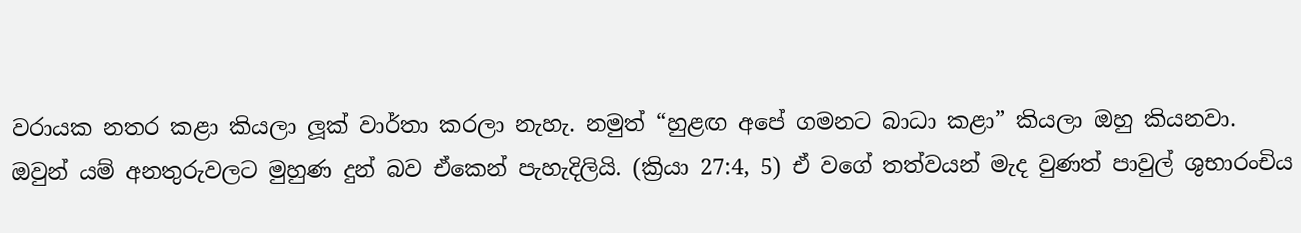වරායක නතර කළා කියලා ලූක් වාර්තා කරලා නැහැ. නමුත් “හුළඟ අපේ ගමනට බාධා කළා” කියලා ඔහු කියනවා. ඔවුන් යම් අනතුරුවලට මුහුණ දුන් බව ඒකෙන් පැහැදිලියි. (ක්‍රියා 27:4, 5) ඒ වගේ තත්වයන් මැද වුණත් පාවුල් ශුභාරංචිය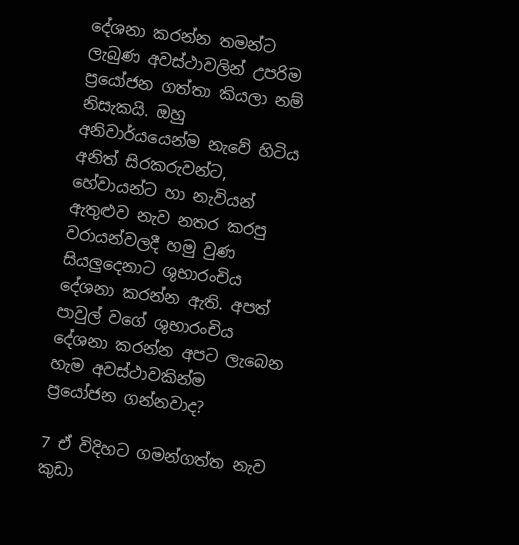දේශනා කරන්න තමන්ට ලැබුණ අවස්ථාවලින් උපරිම ප්‍රයෝජන ගත්තා කියලා නම් නිසැකයි. ඔහු අනිවාර්යයෙන්ම නැවේ හිටිය අනිත් සිරකරුවන්ට, හේවායන්ට හා නැවියන් ඇතුළුව නැව නතර කරපු වරායන්වලදී හමු වුණ සියලුදෙනාට ශුභාරංචිය දේශනා කරන්න ඇති. අපත් පාවුල් වගේ ශුභාරංචිය දේශනා කරන්න අපට ලැබෙන හැම අවස්ථාවකින්ම ප්‍රයෝජන ගන්නවාද?

7 ඒ විදිහට ගමන්ගත්ත නැව කුඩා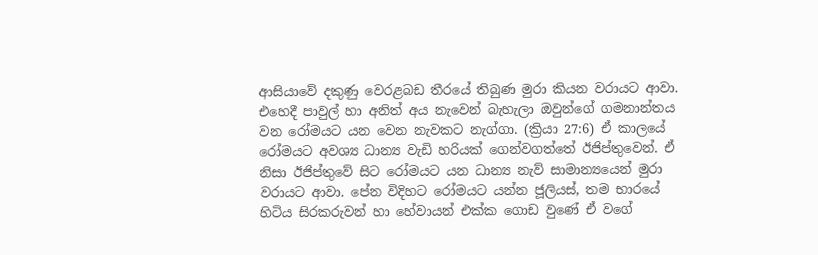ආසියාවේ දකුණු වෙරළබඩ තීරයේ තිබුණ මුරා කියන වරායට ආවා. එහෙදී පාවුල් හා අනිත් අය නැවෙන් බැහැලා ඔවුන්ගේ ගමනාන්තය වන රෝමයට යන වෙන නැවකට නැග්ගා. (ක්‍රියා 27:6) ඒ කාලයේ රෝමයට අවශ්‍ය ධාන්‍ය වැඩි හරියක් ගෙන්වගත්තේ ඊජිප්තුවෙන්. ඒ නිසා ඊජිප්තුවේ සිට රෝමයට යන ධාන්‍ය නැව් සාමාන්‍යයෙන් මුරා වරායට ආවා. පේන විදිහට රෝමයට යන්න ජූලියස්, තම භාරයේ හිටිය සිරකරුවන් හා හේවායන් එක්ක ගොඩ වුණේ ඒ වගේ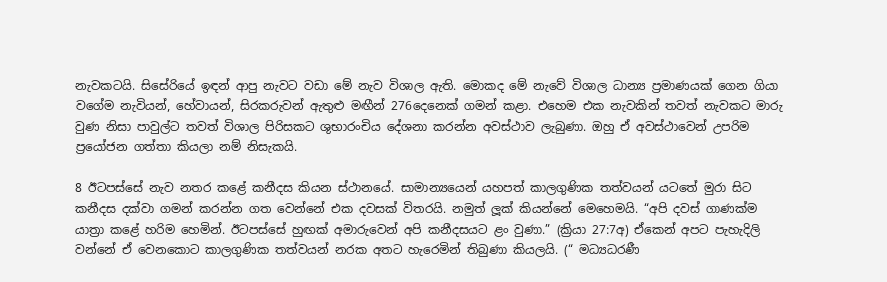නැවකටයි. සිසේරියේ ඉඳන් ආපු නැවට වඩා මේ නැව විශාල ඇති. මොකද මේ නැවේ විශාල ධාන්‍ය ප්‍රමාණයක් ගෙන ගියා වගේම නැවියන්, හේවායන්, සිරකරුවන් ඇතුළු මඟීන් 276දෙනෙක් ගමන් කළා. එහෙම එක නැවකින් තවත් නැවකට මාරු වුණ නිසා පාවුල්ට තවත් විශාල පිරිසකට ශුභාරංචිය දේශනා කරන්න අවස්ථාව ලැබුණා. ඔහු ඒ අවස්ථාවෙන් උපරිම ප්‍රයෝජන ගත්තා කියලා නම් නිසැකයි.

8 ඊටපස්සේ නැව නතර කළේ කනීදස කියන ස්ථානයේ. සාමාන්‍යයෙන් යහපත් කාලගුණික තත්වයන් යටතේ මුරා සිට කනීදස දක්වා ගමන් කරන්න ගත වෙන්නේ එක දවසක් විතරයි. නමුත් ලූක් කියන්නේ මෙහෙමයි. “අපි දවස් ගාණක්ම යාත්‍රා කළේ හරිම හෙමින්. ඊටපස්සේ හුඟක් අමාරුවෙන් අපි කනීදසයට ළං වුණා.” (ක්‍රියා 27:7අ) ඒකෙන් අපට පැහැදිලි වන්නේ ඒ වෙනකොට කාලගුණික තත්වයන් නරක අතට හැරෙමින් තිබුණා කියලයි. (“ මධ්‍යධරණී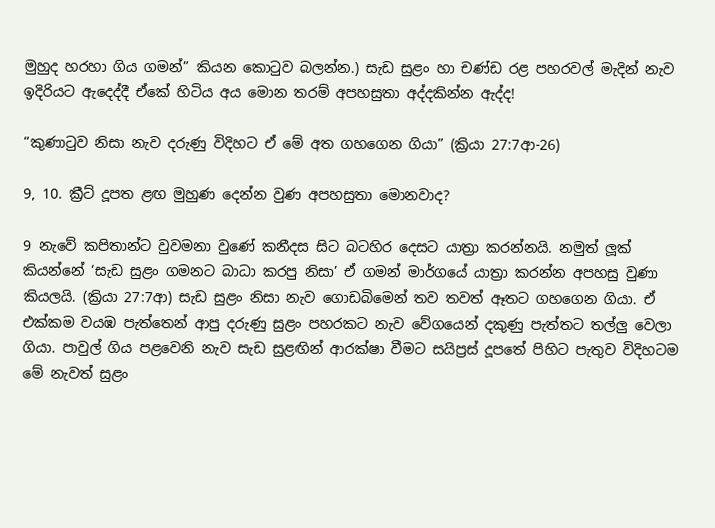මුහුද හරහා ගිය ගමන්” කියන කොටුව බලන්න.) සැඩ සුළං හා චණ්ඩ රළ පහරවල් මැදින් නැව ඉදිරියට ඇදෙද්දී ඒකේ හිටිය අය මොන තරම් අපහසුතා අද්දකින්න ඇද්ද!

“කුණාටුව නිසා නැව දරුණු විදිහට ඒ මේ අත ගහගෙන ගියා” (ක්‍රියා 27:7ආ-26)

9, 10. ක්‍රීට් දූපත ළඟ මුහුණ දෙන්න වුණ අපහසුතා මොනවාද?

9 නැවේ කපිතාන්ට වුවමනා වුණේ කනීදස සිට බටහිර දෙසට යාත්‍රා කරන්නයි. නමුත් ලූක් කියන්නේ ‘සැඩ සුළං ගමනට බාධා කරපු නිසා’ ඒ ගමන් මාර්ගයේ යාත්‍රා කරන්න අපහසු වුණා කියලයි. (ක්‍රියා 27:7ආ) සැඩ සුළං නිසා නැව ගොඩබිමෙන් තව තවත් ඈතට ගහගෙන ගියා. ඒ එක්කම වයඹ පැත්තෙන් ආපු දරුණු සුළං පහරකට නැව වේගයෙන් දකුණු පැත්තට තල්ලු වෙලා ගියා. පාවුල් ගිය පළවෙනි නැව සැඩ සුළඟින් ආරක්ෂා වීමට සයිප්‍රස් දූපතේ පිහිට පැතුව විදිහටම මේ නැවත් සුළං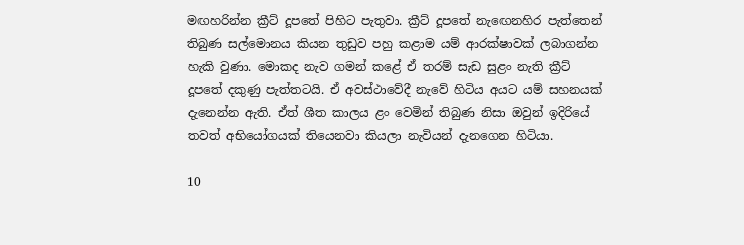මඟහරින්න ක්‍රීට් දූපතේ පිහිට පැතුවා. ක්‍රීට් දූපතේ නැඟෙනහිර පැත්තෙන් තිබුණ සල්මොනය කියන තුඩුව පහු කළාම යම් ආරක්ෂාවක් ලබාගන්න හැකි වුණා. මොකද නැව ගමන් කළේ ඒ තරම් සැඩ සුළං නැති ක්‍රීට් දූපතේ දකුණු පැත්තටයි. ඒ අවස්ථාවේදී නැවේ හිටිය අයට යම් සහනයක් දැනෙන්න ඇති. ඒත් ශීත කාලය ළං වෙමින් තිබුණ නිසා ඔවුන් ඉදිරියේ තවත් අභියෝගයක් තියෙනවා කියලා නැවියන් දැනගෙන හිටියා.

10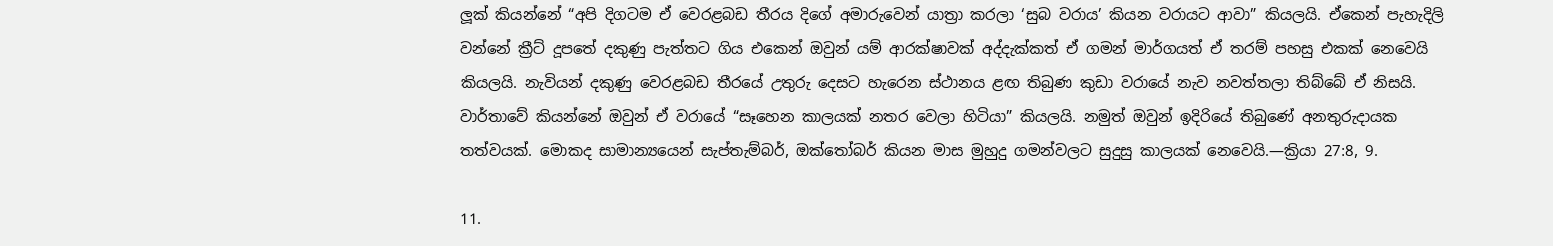ලූක් කියන්නේ “අපි දිගටම ඒ වෙරළබඩ තීරය දිගේ අමාරුවෙන් යාත්‍රා කරලා ‘සුබ වරාය’ කියන වරායට ආවා” කියලයි. ඒකෙන් පැහැදිලි වන්නේ ක්‍රීට් දූපතේ දකුණු පැත්තට ගිය එකෙන් ඔවුන් යම් ආරක්ෂාවක් අද්දැක්කත් ඒ ගමන් මාර්ගයත් ඒ තරම් පහසු එකක් නෙවෙයි කියලයි. නැවියන් දකුණු වෙරළබඩ තීරයේ උතුරු දෙසට හැරෙන ස්ථානය ළඟ තිබුණ කුඩා වරායේ නැව නවත්තලා තිබ්බේ ඒ නිසයි. වාර්තාවේ කියන්නේ ඔවුන් ඒ වරායේ “සෑහෙන කාලයක් නතර වෙලා හිටියා” කියලයි. නමුත් ඔවුන් ඉදිරියේ තිබුණේ අනතුරුදායක තත්වයක්. මොකද සාමාන්‍යයෙන් සැප්තැම්බර්, ඔක්තෝබර් කියන මාස මුහුදු ගමන්වලට සුදුසු කාලයක් නෙවෙයි.—ක්‍රියා 27:8, 9.

11.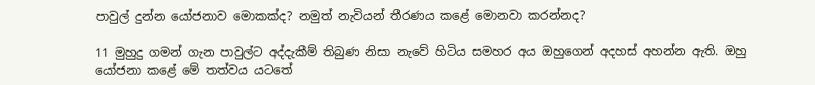පාවුල් දුන්න යෝජනාව මොකක්ද? නමුත් නැවියන් තීරණය කළේ මොනවා කරන්නද?

11 මුහුදු ගමන් ගැන පාවුල්ට අද්දැකීම් තිබුණ නිසා නැවේ හිටිය සමහර අය ඔහුගෙන් අදහස් අහන්න ඇති. ඔහු යෝජනා කළේ මේ තත්වය යටතේ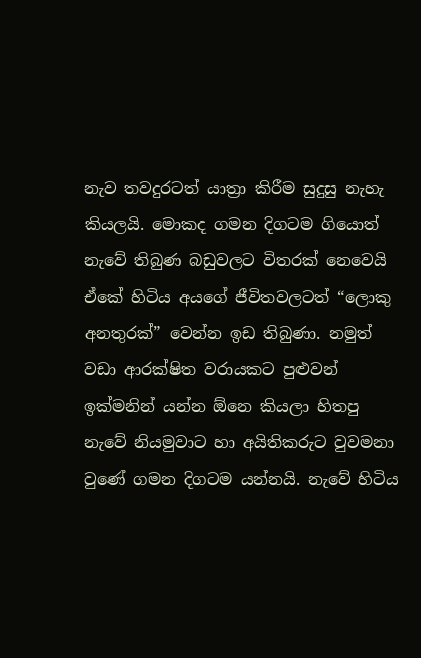නැව තවදුරටත් යාත්‍රා කිරීම සුදුසු නැහැ කියලයි. මොකද ගමන දිගටම ගියොත් නැවේ තිබුණ බඩුවලට විතරක් නෙවෙයි ඒකේ හිටිය අයගේ ජීවිතවලටත් “ලොකු අනතුරක්” වෙන්න ඉඩ තිබුණා. නමුත් වඩා ආරක්ෂිත වරායකට පුළුවන් ඉක්මනින් යන්න ඕනෙ කියලා හිතපු නැවේ නියමුවාට හා අයිතිකරුට වුවමනා වුණේ ගමන දිගටම යන්නයි. නැවේ හිටිය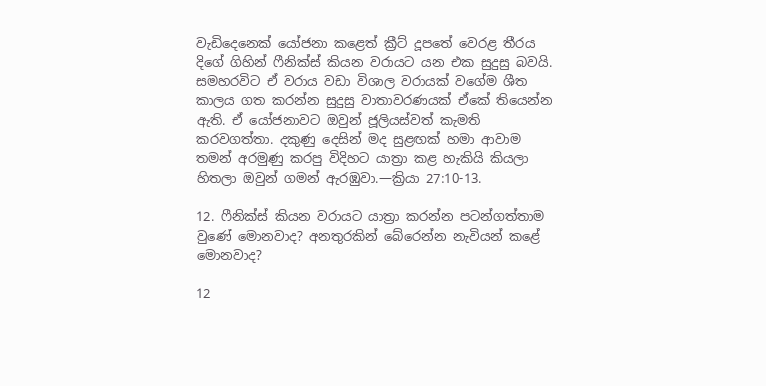වැඩිදෙනෙක් යෝජනා කළෙත් ක්‍රීට් දූපතේ වෙරළ තීරය දිගේ ගිහින් ෆීනික්ස් කියන වරායට යන එක සුදුසු බවයි. සමහරවිට ඒ වරාය වඩා විශාල වරායක් වගේම ශීත කාලය ගත කරන්න සුදුසු වාතාවරණයක් ඒකේ තියෙන්න ඇති. ඒ යෝජනාවට ඔවුන් ජූලියස්වත් කැමති කරවගත්තා. දකුණු දෙසින් මද සුළඟක් හමා ආවාම තමන් අරමුණු කරපු විදිහට යාත්‍රා කළ හැකියි කියලා හිතලා ඔවුන් ගමන් ඇරඹුවා.—ක්‍රියා 27:10-13.

12. ෆීනික්ස් කියන වරායට යාත්‍රා කරන්න පටන්ගත්තාම වුණේ මොනවාද? අනතුරකින් බේරෙන්න නැවියන් කළේ මොනවාද?

12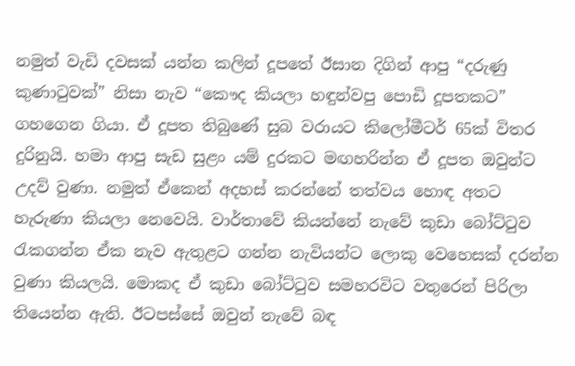නමුත් වැඩි දවසක් යන්න කලින් දූපතේ ඊසාන දිගින් ආපු “දරුණු කුණාටුවක්” නිසා නැව “කෞද කියලා හඳුන්වපු පොඩි දූපතකට” ගහගෙන ගියා. ඒ දූපත තිබුණේ සුබ වරායට කිලෝමීටර් 65ක් විතර දුරිනුයි. හමා ආපු සැඩ සුළං යම් දුරකට මඟහරින්න ඒ දූපත ඔවුන්ට උදව් වුණා. නමුත් ඒකෙන් අදහස් කරන්නේ තත්වය හොඳ අතට හැරුණා කියලා නෙවෙයි. වාර්තාවේ කියන්නේ නැවේ කුඩා බෝට්ටුව රැකගන්න ඒක නැව ඇතුළට ගන්න නැවියන්ට ලොකු වෙහෙසක් දරන්න වුණා කියලයි. මොකද ඒ කුඩා බෝට්ටුව සමහරවිට වතුරෙන් පිරිලා තියෙන්න ඇති. ඊටපස්සේ ඔවුන් නැවේ බඳ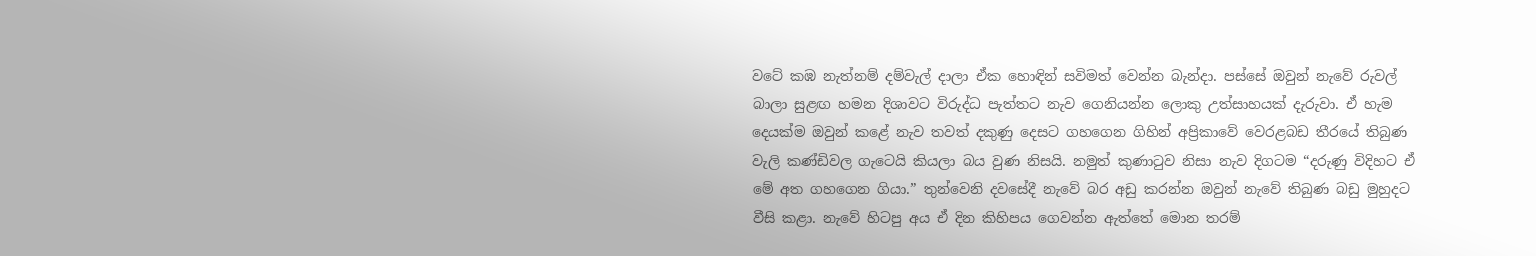වටේ කඹ නැත්නම් දම්වැල් දාලා ඒක හොඳින් සවිමත් වෙන්න බැන්දා. පස්සේ ඔවුන් නැවේ රුවල් බාලා සුළඟ හමන දිශාවට විරුද්ධ පැත්තට නැව ගෙනියන්න ලොකු උත්සාහයක් දැරුවා. ඒ හැම දෙයක්ම ඔවුන් කළේ නැව තවත් දකුණු දෙසට ගහගෙන ගිහින් අප්‍රිකාවේ වෙරළබඩ තීරයේ තිබුණ වැලි කණ්ඩිවල ගැටෙයි කියලා බය වුණ නිසයි. නමුත් කුණාටුව නිසා නැව දිගටම “දරුණු විදිහට ඒ මේ අත ගහගෙන ගියා.” තුන්වෙනි දවසේදී නැවේ බර අඩු කරන්න ඔවුන් නැවේ තිබුණ බඩු මුහුදට වීසි කළා. නැවේ හිටපු අය ඒ දින කිහිපය ගෙවන්න ඇත්තේ මොන තරම්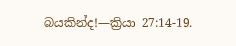බයකින්ද!—ක්‍රියා 27:14-19.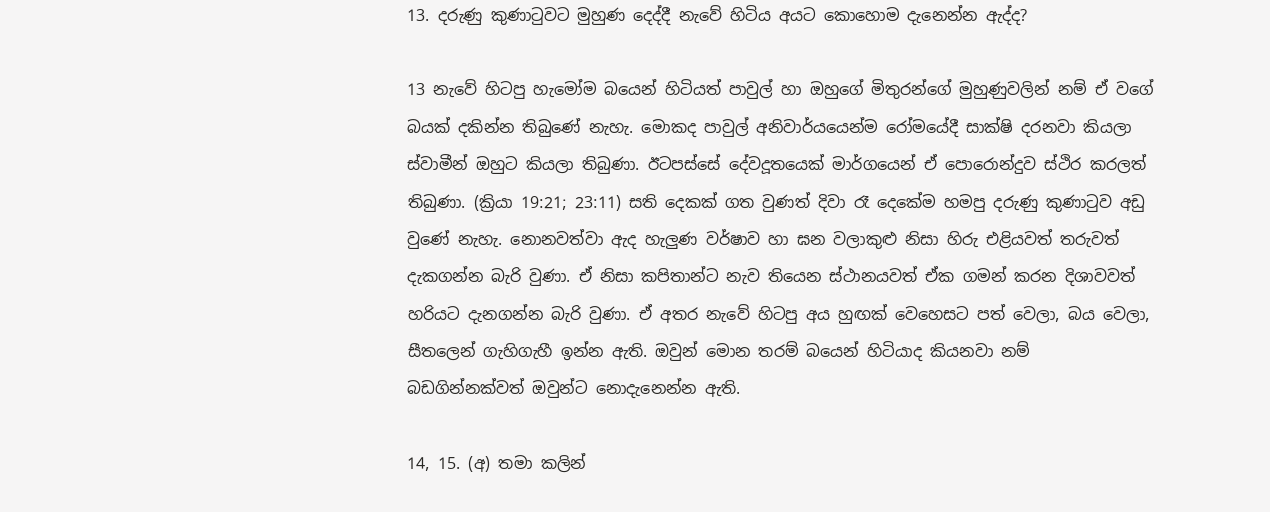13. දරුණු කුණාටුවට මුහුණ දෙද්දී නැවේ හිටිය අයට කොහොම දැනෙන්න ඇද්ද?

13 නැවේ හිටපු හැමෝම බයෙන් හිටියත් පාවුල් හා ඔහුගේ මිතුරන්ගේ මුහුණුවලින් නම් ඒ වගේ බයක් දකින්න තිබුණේ නැහැ. මොකද පාවුල් අනිවාර්යයෙන්ම රෝමයේදී සාක්ෂි දරනවා කියලා ස්වාමීන් ඔහුට කියලා තිබුණා. ඊටපස්සේ දේවදූතයෙක් මාර්ගයෙන් ඒ පොරොන්දුව ස්ථිර කරලත් තිබුණා. (ක්‍රියා 19:21; 23:11) සති දෙකක් ගත වුණත් දිවා රෑ දෙකේම හමපු දරුණු කුණාටුව අඩු වුණේ නැහැ. නොනවත්වා ඇද හැලුණ වර්ෂාව හා ඝන වලාකුළු නිසා හිරු එළියවත් තරුවත් දැකගන්න බැරි වුණා. ඒ නිසා කපිතාන්ට නැව තියෙන ස්ථානයවත් ඒක ගමන් කරන දිශාවවත් හරියට දැනගන්න බැරි වුණා. ඒ අතර නැවේ හිටපු අය හුඟක් වෙහෙසට පත් වෙලා, බය වෙලා, සීතලෙන් ගැහිගැහී ඉන්න ඇති. ඔවුන් මොන තරම් බයෙන් හිටියාද කියනවා නම් බඩගින්නක්වත් ඔවුන්ට නොදැනෙන්න ඇති.

14, 15. (අ) තමා කලින්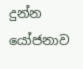දුන්න යෝජනාව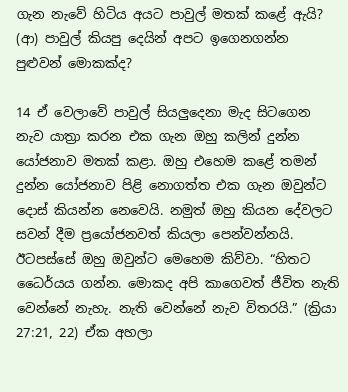ගැන නැවේ හිටිය අයට පාවුල් මතක් කළේ ඇයි? (ආ) පාවුල් කියපු දෙයින් අපට ඉගෙනගන්න පුළුවන් මොකක්ද?

14 ඒ වෙලාවේ පාවුල් සියලුදෙනා මැද සිටගෙන නැව යාත්‍රා කරන එක ගැන ඔහු කලින් දුන්න යෝජනාව මතක් කළා. ඔහු එහෙම කළේ තමන් දුන්න යෝජනාව පිළි නොගත්ත එක ගැන ඔවුන්ට දොස් කියන්න නෙවෙයි. නමුත් ඔහු කියන දේවලට සවන් දීම ප්‍රයෝජනවත් කියලා පෙන්වන්නයි. ඊටපස්සේ ඔහු ඔවුන්ට මෙහෙම කිව්වා. “හිතට ධෛර්යය ගන්න. මොකද අපි කාගෙවත් ජීවිත නැති වෙන්නේ නැහැ. නැති වෙන්නේ නැව විතරයි.” (ක්‍රියා 27:21, 22) ඒක අහලා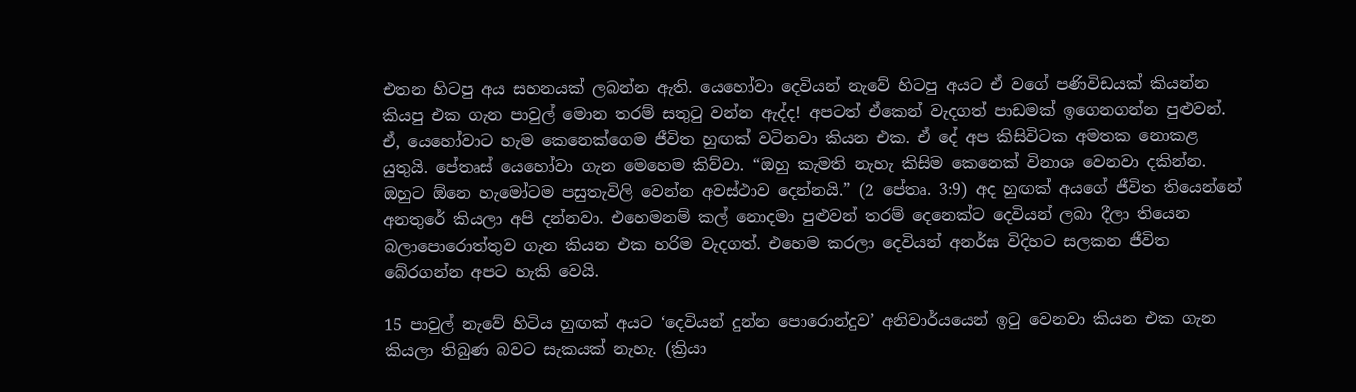එතන හිටපු අය සහනයක් ලබන්න ඇති. යෙහෝවා දෙවියන් නැවේ හිටපු අයට ඒ වගේ පණිවිඩයක් කියන්න කියපු එක ගැන පාවුල් මොන තරම් සතුටු වන්න ඇද්ද! අපටත් ඒකෙන් වැදගත් පාඩමක් ඉගෙනගන්න පුළුවන්. ඒ, යෙහෝවාට හැම කෙනෙක්ගෙම ජීවිත හුඟක් වටිනවා කියන එක. ඒ දේ අප කිසිවිටක අමතක නොකළ යුතුයි. පේතෘස් යෙහෝවා ගැන මෙහෙම කිව්වා. “ඔහු කැමති නැහැ කිසිම කෙනෙක් විනාශ වෙනවා දකින්න. ඔහුට ඕනෙ හැමෝටම පසුතැවිලි වෙන්න අවස්ථාව දෙන්නයි.” (2 පේතෘ. 3:9) අද හුඟක් අයගේ ජීවිත තියෙන්නේ අනතුරේ කියලා අපි දන්නවා. එහෙමනම් කල් නොදමා පුළුවන් තරම් දෙනෙක්ට දෙවියන් ලබා දීලා තියෙන බලාපොරොත්තුව ගැන කියන එක හරිම වැදගත්. එහෙම කරලා දෙවියන් අනර්ඝ විදිහට සලකන ජීවිත බේරගන්න අපට හැකි වෙයි.

15 පාවුල් නැවේ හිටිය හුඟක් අයට ‘දෙවියන් දුන්න පොරොන්දුව’ අනිවාර්යයෙන් ඉටු වෙනවා කියන එක ගැන කියලා තිබුණ බවට සැකයක් නැහැ. (ක්‍රියා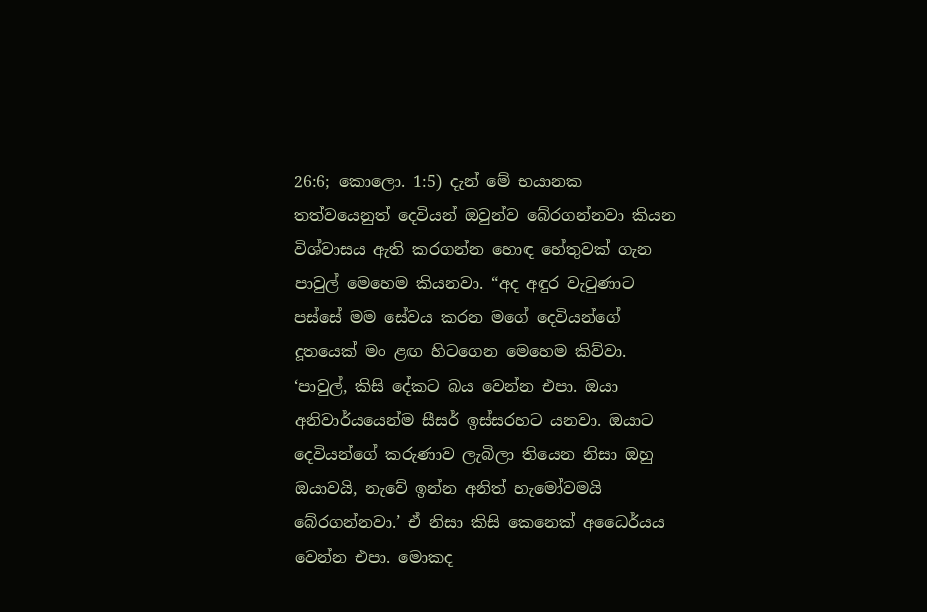26:6; කොලො. 1:5) දැන් මේ භයානක තත්වයෙනුත් දෙවියන් ඔවුන්ව බේරගන්නවා කියන විශ්වාසය ඇති කරගන්න හොඳ හේතුවක් ගැන පාවුල් මෙහෙම කියනවා. “අද අඳුර වැටුණාට පස්සේ මම සේවය කරන මගේ දෙවියන්ගේ දූතයෙක් මං ළඟ හිටගෙන මෙහෙම කිව්වා. ‘පාවුල්, කිසි දේකට බය වෙන්න එපා. ඔයා අනිවාර්යයෙන්ම සීසර් ඉස්සරහට යනවා. ඔයාට දෙවියන්ගේ කරුණාව ලැබිලා තියෙන නිසා ඔහු ඔයාවයි, නැවේ ඉන්න අනිත් හැමෝවමයි බේරගන්නවා.’ ඒ නිසා කිසි කෙනෙක් අධෛර්යය වෙන්න එපා. මොකද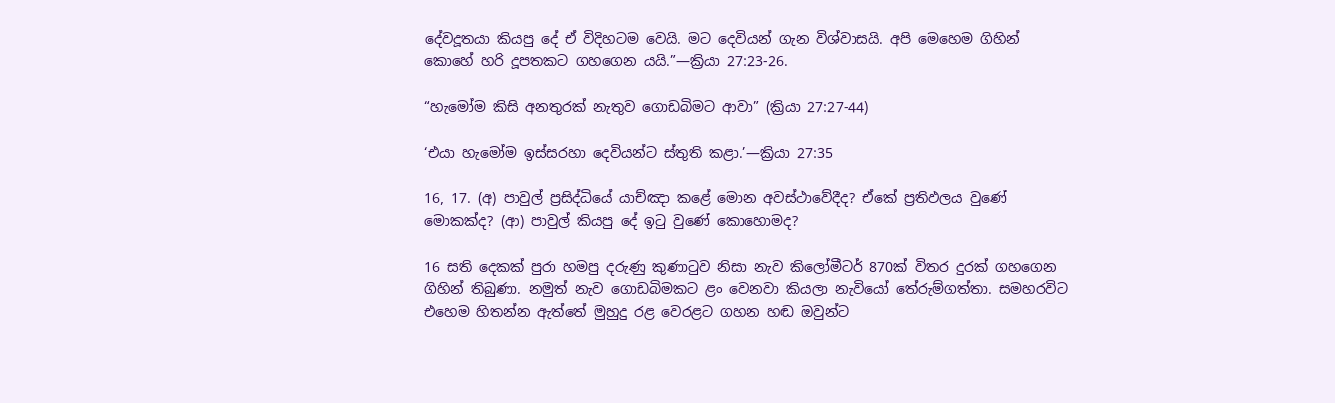දේවදූතයා කියපු දේ ඒ විදිහටම වෙයි. මට දෙවියන් ගැන විශ්වාසයි. අපි මෙහෙම ගිහින් කොහේ හරි දූපතකට ගහගෙන යයි.”—ක්‍රියා 27:23-26.

“හැමෝම කිසි අනතුරක් නැතුව ගොඩබිමට ආවා” (ක්‍රියා 27:27-44)

‘එයා හැමෝම ඉස්සරහා දෙවියන්ට ස්තුති කළා.’—ක්‍රියා 27:35

16, 17. (අ) පාවුල් ප්‍රසිද්ධියේ යාච්ඤා කළේ මොන අවස්ථාවේදීද? ඒකේ ප්‍රතිඵලය වුණේ මොකක්ද? (ආ) පාවුල් කියපු දේ ඉටු වුණේ කොහොමද?

16 සති දෙකක් පුරා හමපු දරුණු කුණාටුව නිසා නැව කිලෝමීටර් 870ක් විතර දුරක් ගහගෙන ගිහින් තිබුණා. නමුත් නැව ගොඩබිමකට ළං වෙනවා කියලා නැවියෝ තේරුම්ගත්තා. සමහරවිට එහෙම හිතන්න ඇත්තේ මුහුදු රළ වෙරළට ගහන හඬ ඔවුන්ට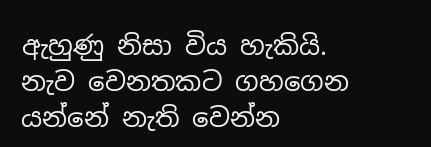ඇහුණු නිසා විය හැකියි. නැව වෙනතකට ගහගෙන යන්නේ නැති වෙන්න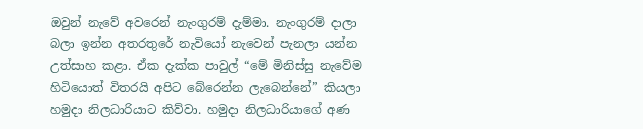ඔවුන් නැවේ අවරෙන් නැංගුරම් දැම්මා. නැංගුරම් දාලා බලා ඉන්න අතරතුරේ නැවියෝ නැවෙන් පැනලා යන්න උත්සාහ කළා. ඒක දැක්ක පාවුල් “මේ මිනිස්සු නැවේම හිටියොත් විතරයි අපිට බේරෙන්න ලැබෙන්නේ” කියලා හමුදා නිලධාරියාට කිව්වා. හමුදා නිලධාරියාගේ අණ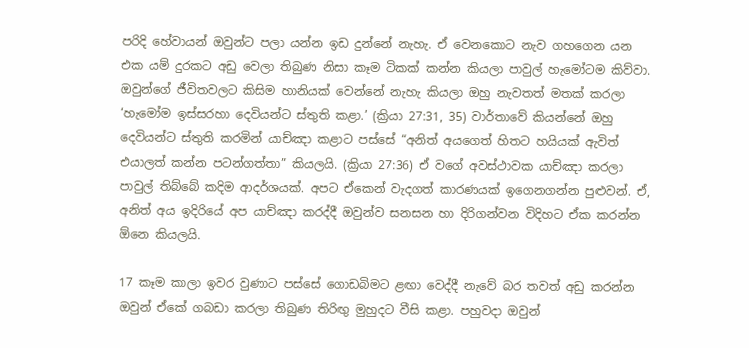පරිදි හේවායන් ඔවුන්ට පලා යන්න ඉඩ දුන්නේ නැහැ. ඒ වෙනකොට නැව ගහගෙන යන එක යම් දුරකට අඩු වෙලා තිබුණ නිසා කෑම ටිකක් කන්න කියලා පාවුල් හැමෝටම කිව්වා. ඔවුන්ගේ ජීවිතවලට කිසිම හානියක් වෙන්නේ නැහැ කියලා ඔහු නැවතත් මතක් කරලා ‘හැමෝම ඉස්සරහා දෙවියන්ට ස්තුති කළා.’ (ක්‍රියා 27:31, 35) වාර්තාවේ කියන්නේ ඔහු දෙවියන්ට ස්තුති කරමින් යාච්ඤා කළාට පස්සේ “අනිත් අයගෙත් හිතට හයියක් ඇවිත් එයාලත් කන්න පටන්ගත්තා” කියලයි. (ක්‍රියා 27:36) ඒ වගේ අවස්ථාවක යාච්ඤා කරලා පාවුල් තිබ්බේ කදිම ආදර්ශයක්. අපට ඒකෙන් වැදගත් කාරණයක් ඉගෙනගන්න පුළුවන්. ඒ, අනිත් අය ඉදිරියේ අප යාච්ඤා කරද්දී ඔවුන්ව සනසන හා දිරිගන්වන විදිහට ඒක කරන්න ඕනෙ කියලයි.

17 කෑම කාලා ඉවර වුණාට පස්සේ ගොඩබිමට ළඟා වෙද්දී නැවේ බර තවත් අඩු කරන්න ඔවුන් ඒකේ ගබඩා කරලා තිබුණ තිරිඟු මුහුදට වීසි කළා. පහුවදා ඔවුන්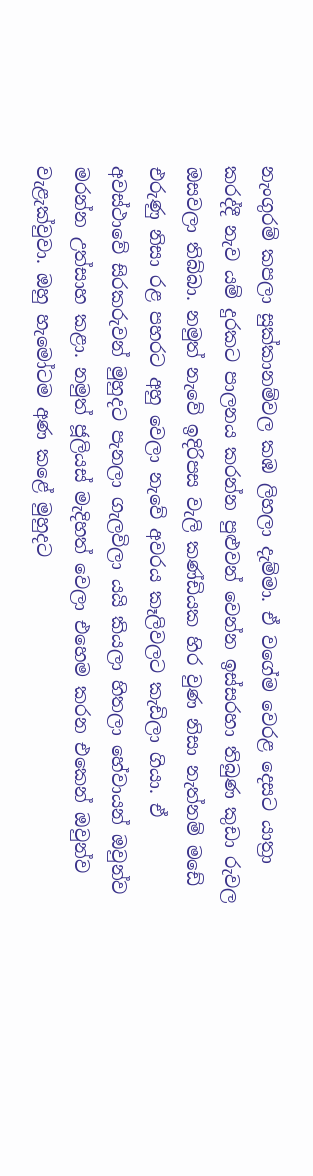නැංගුරම් කපලා සුක්කානම්වල කඹ ලිහලා දැම්මා. ඒ වගේම වෙරළ දෙසට යාත්‍රා කරද්දී නැව යම් දුරකට පාලනය කරන්න පුළුවන් වෙන්න ඉස්සරහා තිබුණ කුඩා රුවල ඔසවලා තිබ්බා. නමුත් නැවේ ඉදිරිපස වැලි කණ්ඩියක හිර වුණ නිසා නැත්නම් මඩේ එරුණු නිසා රළ පහරට අහු වෙලා නැවේ අවරය කෑලිවලට කැඩිලා ගියා. ඒ අවස්ථාවේ සිරකරුවන් මුහුදට පැනලා ගැලවිලා යයි කියලා හිතලා හේවායන් ඔවුන්ව මරන්න උත්සාහ කළා. නමුත් ජූලියස් මැදිහත් වෙලා එහෙම කරන එකෙන් ඔවුන්ව වැළැක්වුවා. ඔහු හැමෝටම අණ කළේ මුහුදට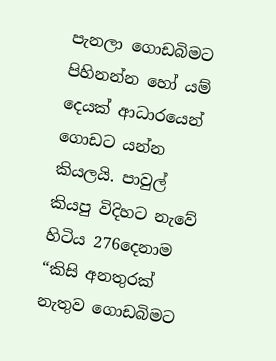පැනලා ගොඩබිමට පිහිනන්න හෝ යම් දෙයක් ආධාරයෙන් ගොඩට යන්න කියලයි. පාවුල් කියපු විදිහට නැවේ හිටිය 276දෙනාම “කිසි අනතුරක් නැතුව ගොඩබිමට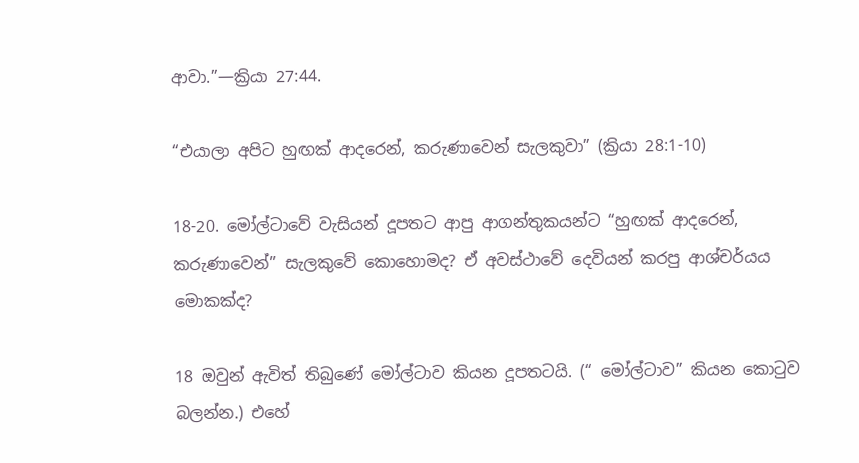ආවා.”—ක්‍රියා 27:44.

“එයාලා අපිට හුඟක් ආදරෙන්, කරුණාවෙන් සැලකුවා” (ක්‍රියා 28:1-10)

18-20. මෝල්ටාවේ වැසියන් දූපතට ආපු ආගන්තුකයන්ට “හුඟක් ආදරෙන්, කරුණාවෙන්” සැලකුවේ කොහොමද? ඒ අවස්ථාවේ දෙවියන් කරපු ආශ්චර්යය මොකක්ද?

18 ඔවුන් ඇවිත් තිබුණේ මෝල්ටාව කියන දූපතටයි. (“ මෝල්ටාව” කියන කොටුව බලන්න.) එහේ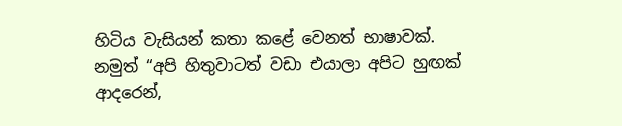හිටිය වැසියන් කතා කළේ වෙනත් භාෂාවක්. නමුත් “අපි හිතුවාටත් වඩා එයාලා අපිට හුඟක් ආදරෙන්,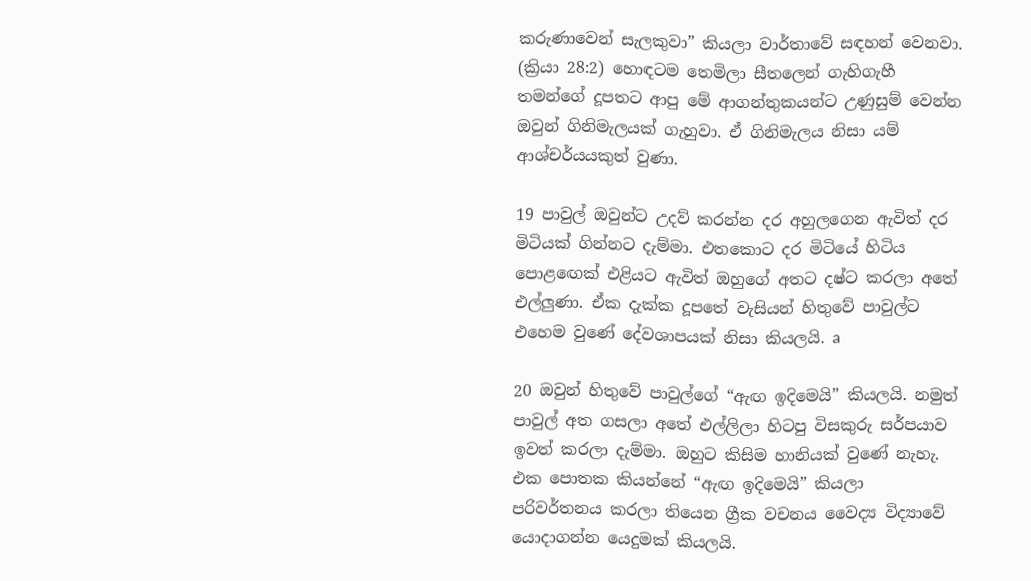කරුණාවෙන් සැලකුවා” කියලා වාර්තාවේ සඳහන් වෙනවා. (ක්‍රියා 28:2) හොඳටම තෙමිලා සීතලෙන් ගැහිගැහී තමන්ගේ දූපතට ආපු මේ ආගන්තුකයන්ට උණුසුම් වෙන්න ඔවුන් ගිනිමැලයක් ගැහුවා. ඒ ගිනිමැලය නිසා යම් ආශ්චර්යයකුත් වුණා.

19 පාවුල් ඔවුන්ට උදව් කරන්න දර අහුලගෙන ඇවිත් දර මිටියක් ගින්නට දැම්මා. එතකොට දර මිටියේ හිටිය පොළඟෙක් එළියට ඇවිත් ඔහුගේ අතට දෂ්ට කරලා අතේ එල්ලුණා. ඒක දැක්ක දූපතේ වැසියන් හිතුවේ පාවුල්ට එහෙම වුණේ දේවශාපයක් නිසා කියලයි. a

20 ඔවුන් හිතුවේ පාවුල්ගේ “ඇඟ ඉදිමෙයි” කියලයි. නමුත් පාවුල් අත ගසලා අතේ එල්ලිලා හිටපු විසකුරු සර්පයාව ඉවත් කරලා දැම්මා. ඔහුට කිසිම හානියක් වුණේ නැහැ. එක පොතක කියන්නේ “ඇඟ ඉදිමෙයි” කියලා පරිවර්තනය කරලා තියෙන ග්‍රීක වචනය වෛද්‍ය විද්‍යාවේ යොදාගන්න යෙදුමක් කියලයි.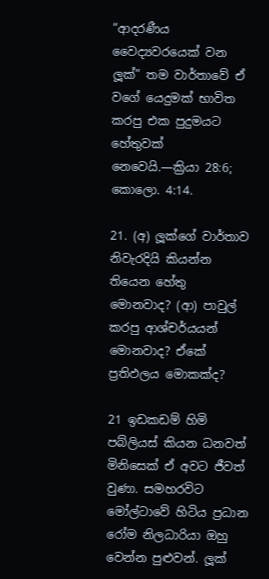“ආදරණීය වෛද්‍යවරයෙක් වන ලූක්” තම වාර්තාවේ ඒ වගේ යෙදුමක් භාවිත කරපු එක පුදුමයට හේතුවක් නෙවෙයි.—ක්‍රියා 28:6; කොලො. 4:14.

21. (අ) ලූක්ගේ වාර්තාව නිවැරදියි කියන්න තියෙන හේතු මොනවාද? (ආ) පාවුල් කරපු ආශ්චර්යයන් මොනවාද? ඒකේ ප්‍රතිඵලය මොකක්ද?

21 ඉඩකඩම් හිමි පබ්ලියස් කියන ධනවත් මිනිසෙක් ඒ අවට ජීවත් වුණා. සමහරවිට මෝල්ටාවේ හිටිය ප්‍රධාන රෝම නිලධාරියා ඔහු වෙන්න පුළුවන්. ලූක්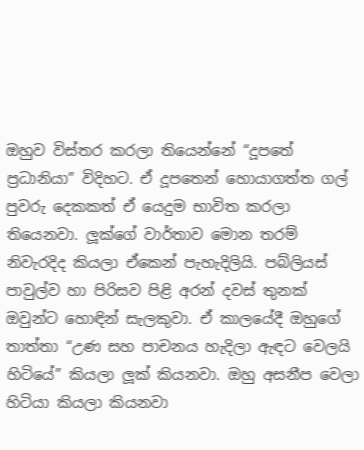ඔහුව විස්තර කරලා තියෙන්නේ “දූපතේ ප්‍රධානියා” විදිහට. ඒ දූපතෙන් හොයාගත්ත ගල් පුවරු දෙකකත් ඒ යෙදුම භාවිත කරලා තියෙනවා. ලූක්ගේ වාර්තාව මොන තරම් නිවැරදිද කියලා ඒකෙන් පැහැදිලියි. පබ්ලියස් පාවුල්ව හා පිරිසව පිළි අරන් දවස් තුනක් ඔවුන්ට හොඳින් සැලකුවා. ඒ කාලයේදී ඔහුගේ තාත්තා “උණ සහ පාචනය හැදිලා ඇඳට වෙලයි හිටියේ” කියලා ලූක් කියනවා. ඔහු අසනීප වෙලා හිටියා කියලා කියනවා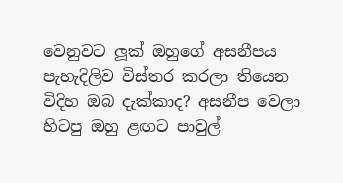වෙනුවට ලූක් ඔහුගේ අසනීපය පැහැදිලිව විස්තර කරලා තියෙන විදිහ ඔබ දැක්කාද? අසනීප වෙලා හිටපු ඔහු ළඟට පාවුල්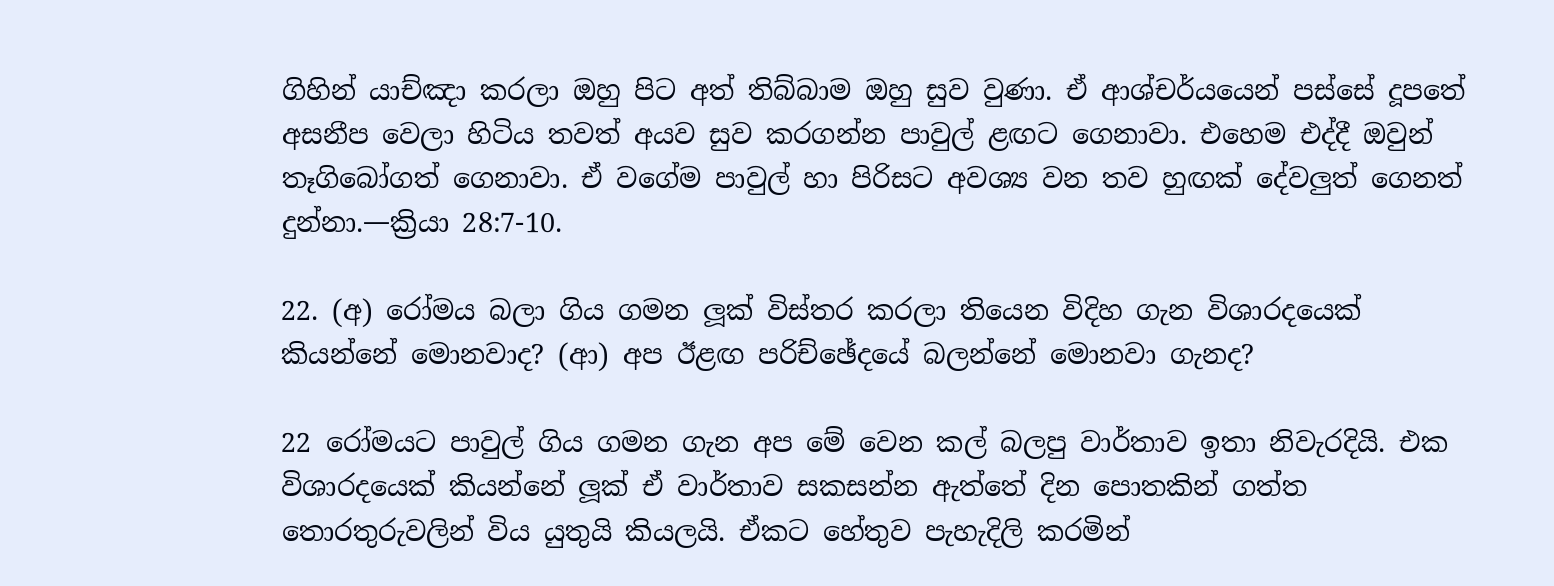ගිහින් යාච්ඤා කරලා ඔහු පිට අත් තිබ්බාම ඔහු සුව වුණා. ඒ ආශ්චර්යයෙන් පස්සේ දූපතේ අසනීප වෙලා හිටිය තවත් අයව සුව කරගන්න පාවුල් ළඟට ගෙනාවා. එහෙම එද්දී ඔවුන් තෑගිබෝගත් ගෙනාවා. ඒ වගේම පාවුල් හා පිරිසට අවශ්‍ය වන තව හුඟක් දේවලුත් ගෙනත් දුන්නා.—ක්‍රියා 28:7-10.

22. (අ) රෝමය බලා ගිය ගමන ලූක් විස්තර කරලා තියෙන විදිහ ගැන විශාරදයෙක් කියන්නේ මොනවාද? (ආ) අප ඊළඟ පරිච්ඡේදයේ බලන්නේ මොනවා ගැනද?

22 රෝමයට පාවුල් ගිය ගමන ගැන අප මේ වෙන කල් බලපු වාර්තාව ඉතා නිවැරදියි. එක විශාරදයෙක් කියන්නේ ලූක් ඒ වාර්තාව සකසන්න ඇත්තේ දින පොතකින් ගත්ත තොරතුරුවලින් විය යුතුයි කියලයි. ඒකට හේතුව පැහැදිලි කරමින්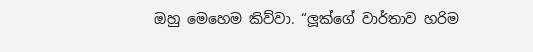ඔහු මෙහෙම කිව්වා. “ලූක්ගේ වාර්තාව හරිම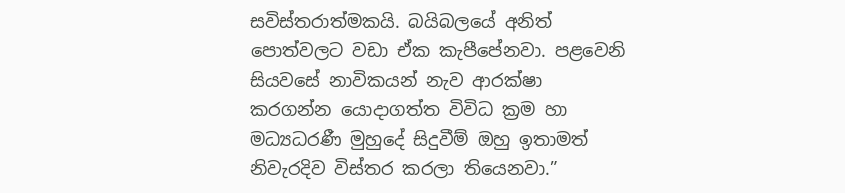සවිස්තරාත්මකයි. බයිබලයේ අනිත් පොත්වලට වඩා ඒක කැපීපේනවා. පළවෙනි සියවසේ නාවිකයන් නැව ආරක්ෂා කරගන්න යොදාගත්ත විවිධ ක්‍රම හා මධ්‍යධරණී මුහුදේ සිදුවීම් ඔහු ඉතාමත් නිවැරදිව විස්තර කරලා තියෙනවා.”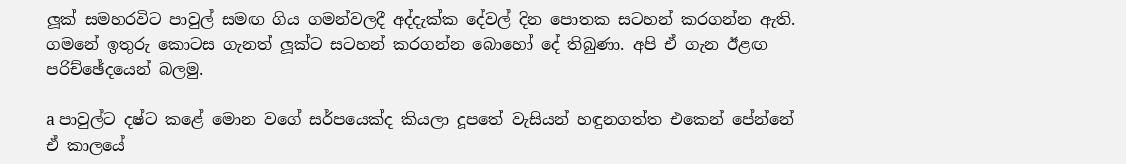ලූක් සමහරවිට පාවුල් සමඟ ගිය ගමන්වලදී අද්දැක්ක දේවල් දින පොතක සටහන් කරගන්න ඇති. ගමනේ ඉතුරු කොටස ගැනත් ලූක්ට සටහන් කරගන්න බොහෝ දේ තිබුණා. අපි ඒ ගැන ඊළඟ පරිච්ඡේදයෙන් බලමු.

a පාවුල්ට දෂ්ට කළේ මොන වගේ සර්පයෙක්ද කියලා දූපතේ වැසියන් හඳුනගත්ත එකෙන් පේන්නේ ඒ කාලයේ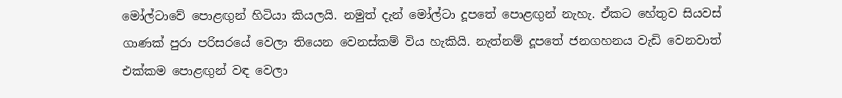මෝල්ටාවේ පොළඟුන් හිටියා කියලයි. නමුත් දැන් මෝල්ටා දූපතේ පොළඟුන් නැහැ. ඒකට හේතුව සියවස් ගාණක් පුරා පරිසරයේ වෙලා තියෙන වෙනස්කම් විය හැකියි. නැත්නම් දූපතේ ජනගහනය වැඩි වෙනවාත් එක්කම පොළඟුන් වඳ වෙලා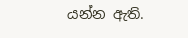යන්න ඇති.